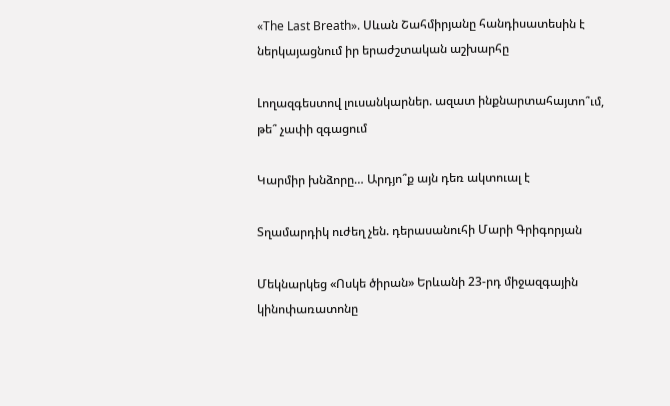«The Last Breath». Սևան Շահմիրյանը հանդիսատեսին է ներկայացնում իր երաժշտական աշխարհը

Լողազգեստով լուսանկարներ. ազատ ինքնարտահայտո՞ւմ, թե՞ չափի զգացում

Կարմիր խնձորը… Արդյո՞ք այն դեռ ակտուալ է

Տղամարդիկ ուժեղ չեն. դերասանուհի Մարի Գրիգորյան

Մեկնարկեց «Ոսկե ծիրան» Երևանի 23-րդ միջազգային կինոփառատոնը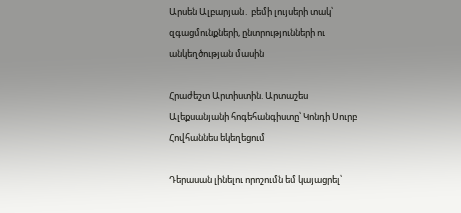Արսեն Ալբարյան․ բեմի լույսերի տակ՝ զգացմունքների, ընտրությունների ու անկեղծության մասին

Հրաժեշտ Արտիստին. Արտաշես Ալեքսանյանի հոգեհանգիստը՝ Կոնդի Սուրբ Հովհաննես եկեղեցում

Դերասան լինելու որոշումն եմ կայացրել՝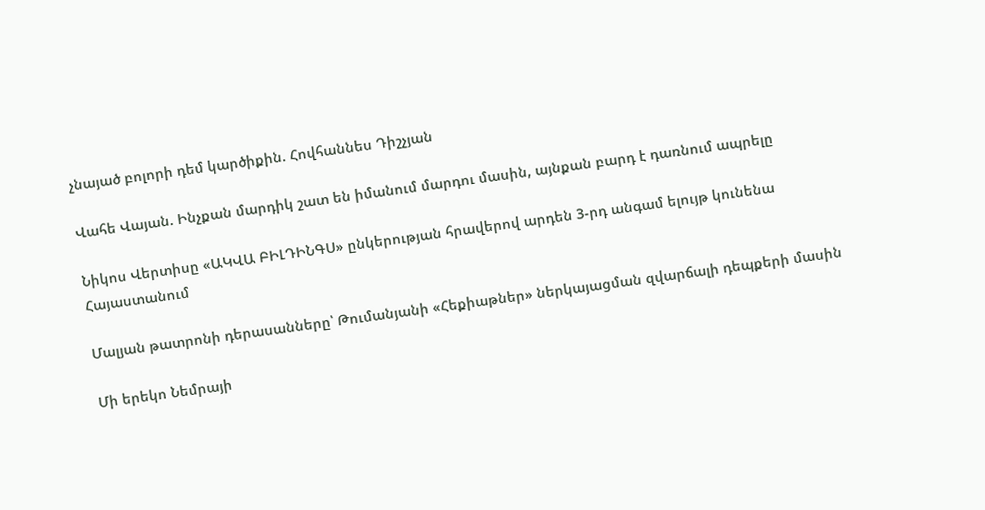չնայած բոլորի դեմ կարծիքին. Հովհաննես Դիշչյան

Վահե Վայան. Ինչքան մարդիկ շատ են իմանում մարդու մասին, այնքան բարդ է դառնում ապրելը

Նիկոս Վերտիսը «ԱԿՎԱ ԲԻԼԴԻՆԳՍ» ընկերության հրավերով արդեն 3-րդ անգամ ելույթ կունենա Հայաստանում

Մալյան թատրոնի դերասանները՝ Թումանյանի «Հեքիաթներ» ներկայացման զվարճալի դեպքերի մասին

Մի երեկո Նեմրայի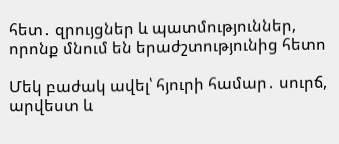հետ․ զրույցներ և պատմություններ, որոնք մնում են երաժշտությունից հետո

Մեկ բաժակ ավել՝ հյուրի համար․ սուրճ, արվեստ և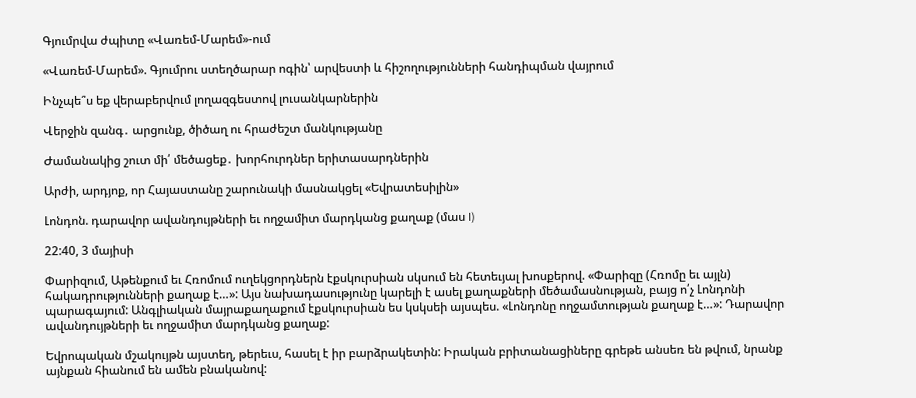Գյումրվա ժպիտը «Վառեմ-Մարեմ»-ում

«Վառեմ-Մարեմ». Գյումրու ստեղծարար ոգին՝ արվեստի և հիշողությունների հանդիպման վայրում

Ինչպե՞ս եք վերաբերվում լողազգեստով լուսանկարներին

Վերջին զանգ․ արցունք, ծիծաղ ու հրաժեշտ մանկությանը

Ժամանակից շուտ մի՛ մեծացեք․ խորհուրդներ երիտասարդներին

Արժի, արդյոք, որ Հայաստանը շարունակի մասնակցել «Եվրատեսիլին»

Լոնդոն. դարավոր ավանդույթների եւ ողջամիտ մարդկանց քաղաք (մաս I)

22:40, 3 մայիսի

Փարիզում, Աթենքում եւ Հռոմում ուղեկցորդներն էքսկուրսիան սկսում են հետեւյալ խոսքերով. «Փարիզը (Հռոմը եւ այլն) հակադրությունների քաղաք է…»: Այս նախադասությունը կարելի է ասել քաղաքների մեծամասնության, բայց ո՛չ Լոնդոնի պարագայում: Անգլիական մայրաքաղաքում էքսկուրսիան ես կսկսեի այսպես. «Լոնդոնը ողջամտության քաղաք է…»: Դարավոր ավանդույթների եւ ողջամիտ մարդկանց քաղաք:

Եվրոպական մշակույթն այստեղ, թերեւս, հասել է իր բարձրակետին: Իրական բրիտանացիները գրեթե անսեռ են թվում, նրանք այնքան հիանում են ամեն բնականով: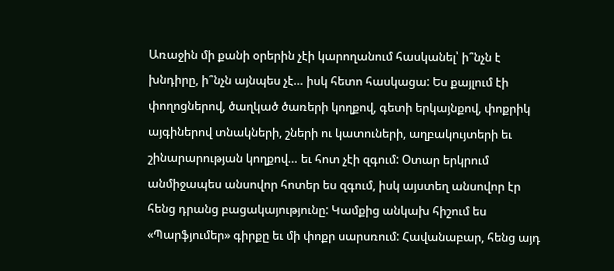Առաջին մի քանի օրերին չէի կարողանում հասկանել՝ ի՞նչն է խնդիրը, ի՞նչն այնպես չէ… իսկ հետո հասկացա: Ես քայլում էի փողոցներով, ծաղկած ծառերի կողքով, գետի երկայնքով, փոքրիկ այգիներով տնակների, շների ու կատուների, աղբակույտերի եւ շինարարության կողքով… եւ հոտ չէի զգում: Օտար երկրում անմիջապես անսովոր հոտեր ես զգում, իսկ այստեղ անսովոր էր հենց դրանց բացակայությունը: Կամքից անկախ հիշում ես «Պարֆյումեր» գիրքը եւ մի փոքր սարսռում: Հավանաբար, հենց այդ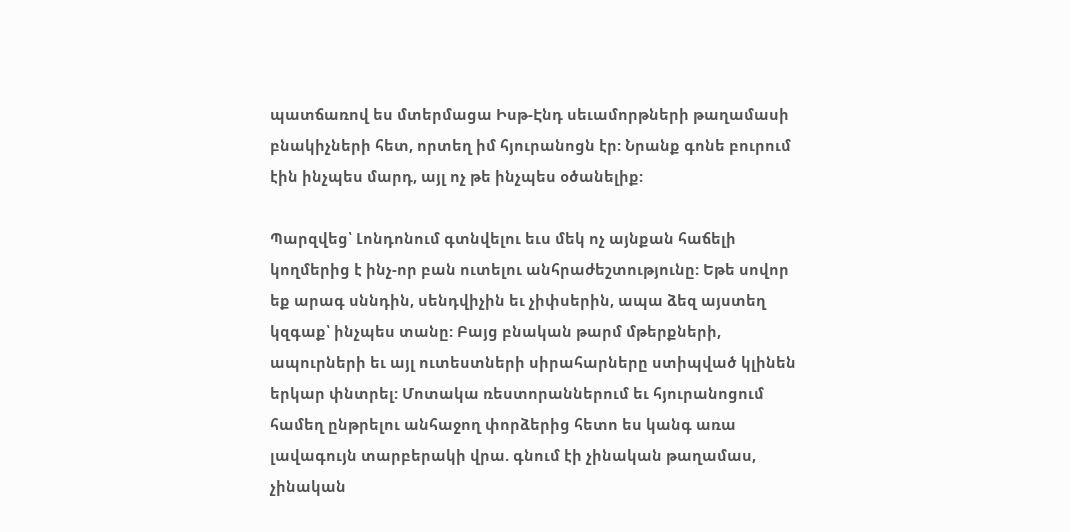պատճառով ես մտերմացա Իսթ-Էնդ սեւամորթների թաղամասի բնակիչների հետ, որտեղ իմ հյուրանոցն էր: Նրանք գոնե բուրում էին ինչպես մարդ, այլ ոչ թե ինչպես օծանելիք:

Պարզվեց՝ Լոնդոնում գտնվելու եւս մեկ ոչ այնքան հաճելի կողմերից է ինչ-որ բան ուտելու անհրաժեշտությունը: Եթե սովոր եք արագ սննդին, սենդվիչին եւ չիփսերին, ապա ձեզ այստեղ կզգաք՝ ինչպես տանը: Բայց բնական թարմ մթերքների, ապուրների եւ այլ ուտեստների սիրահարները ստիպված կլինեն երկար փնտրել: Մոտակա ռեստորաններում եւ հյուրանոցում համեղ ընթրելու անհաջող փորձերից հետո ես կանգ առա լավագույն տարբերակի վրա. գնում էի չինական թաղամաս, չինական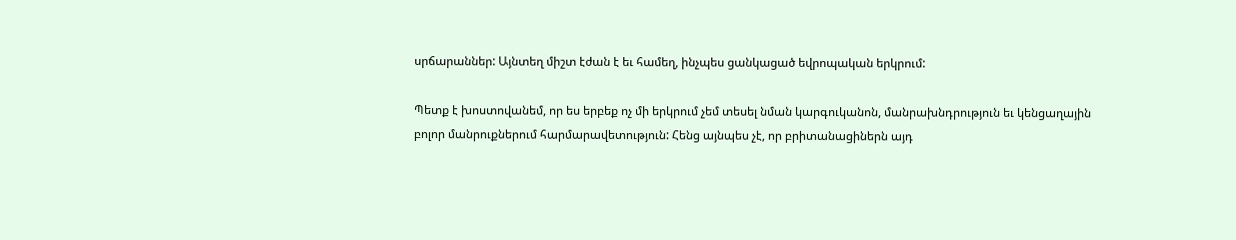սրճարաններ: Այնտեղ միշտ էժան է եւ համեղ, ինչպես ցանկացած եվրոպական երկրում:

Պետք է խոստովանեմ, որ ես երբեք ոչ մի երկրում չեմ տեսել նման կարգուկանոն, մանրախնդրություն եւ կենցաղային բոլոր մանրուքներում հարմարավետություն: Հենց այնպես չէ, որ բրիտանացիներն այդ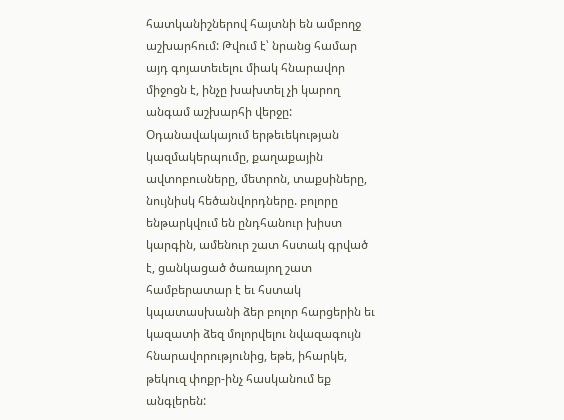հատկանիշներով հայտնի են ամբողջ աշխարհում: Թվում է՝ նրանց համար այդ գոյատեւելու միակ հնարավոր միջոցն է, ինչը խախտել չի կարող անգամ աշխարհի վերջը: Օդանավակայում երթեւեկության կազմակերպումը, քաղաքային ավտոբուսները, մետրոն, տաքսիները, նույնիսկ հեծանվորդները. բոլորը ենթարկվում են ընդհանուր խիստ կարգին, ամենուր շատ հստակ գրված է, ցանկացած ծառայող շատ համբերատար է եւ հստակ կպատասխանի ձեր բոլոր հարցերին եւ կազատի ձեզ մոլորվելու նվազագույն հնարավորությունից, եթե, իհարկե, թեկուզ փոքր-ինչ հասկանում եք անգլերեն: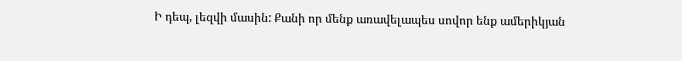Ի դեպ, լեզվի մասին: Քանի որ մենք առավելապես սովոր ենք ամերիկյան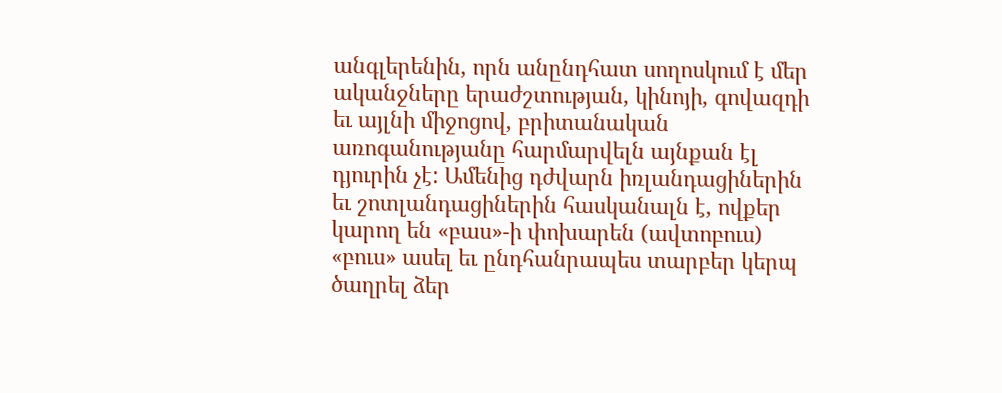անգլերենին, որն անընդհատ սողոսկում է մեր ականջները երաժշտության, կինոյի, գովազդի եւ այլնի միջոցով, բրիտանական առոգանությանը հարմարվելն այնքան էլ դյուրին չէ: Ամենից դժվարն իռլանդացիներին եւ շոտլանդացիներին հասկանալն է, ովքեր կարող են «բաս»-ի փոխարեն (ավտոբուս) «բուս» ասել եւ ընդհանրապես տարբեր կերպ ծաղրել ձեր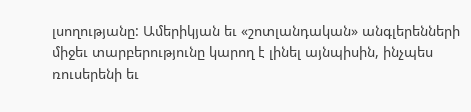լսողությանը: Ամերիկյան եւ «շոտլանդական» անգլերենների միջեւ տարբերությունը կարող է լինել այնպիսին, ինչպես ռուսերենի եւ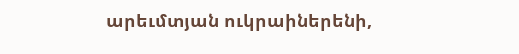արեւմտյան ուկրաիներենի,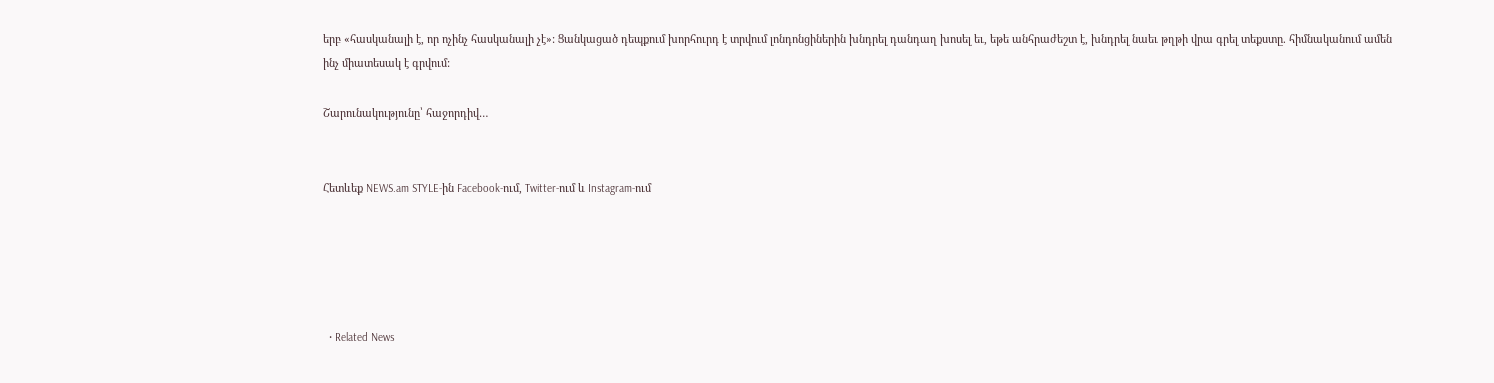երբ «հասկանալի է, որ ոչինչ հասկանալի չէ»: Ցանկացած դեպքում խորհուրդ է տրվում լոնդոնցիներին խնդրել դանդաղ խոսել եւ, եթե անհրաժեշտ է, խնդրել նաեւ թղթի վրա գրել տեքստը. հիմնականում ամեն ինչ միատեսակ է գրվում:

Շարունակությունը՝ հաջորդիվ…


Հետևեք NEWS.am STYLE-ին Facebook-ում, Twitter-ում և Instagram-ում





  • Related News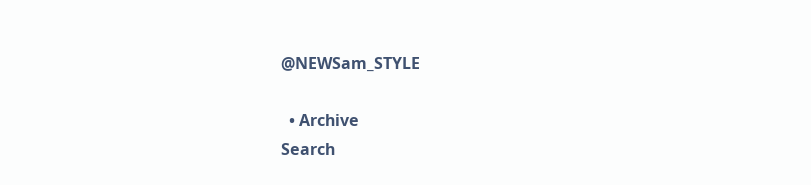@NEWSam_STYLE

  • Archive
Search